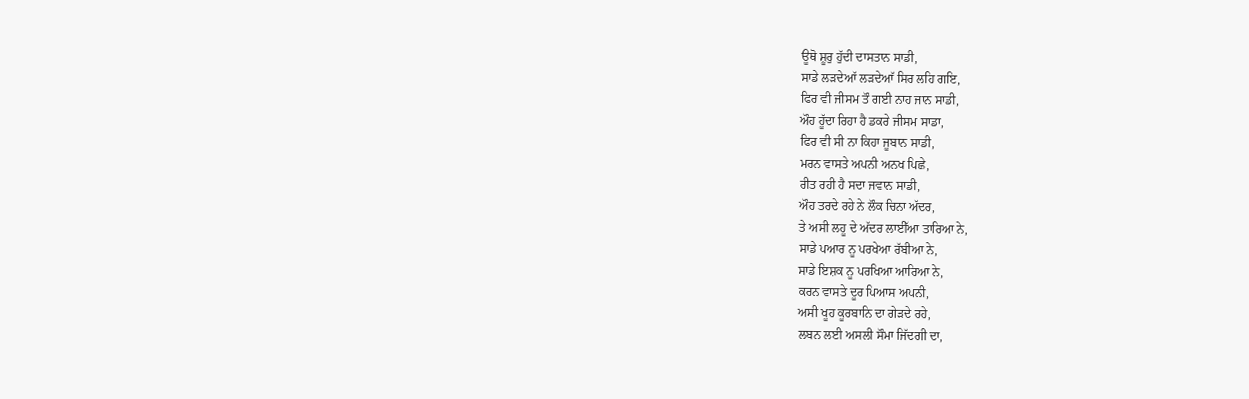ਊਥੋ ਸ਼ੂਰੁ ਹੁੱਦੀ ਦਾਸਤਾਨ ਸਾਡੀ,
ਸਾਡੇ ਲੜਦੇਆੱ ਲੜਦੇਆੱ ਸਿਰ ਲਹਿ ਗਇ,
ਫਿਰ ਵੀ ਜੀਸਮ ਤੌ ਗਈ ਨਾਹ ਜਾਨ ਸਾਡੀ,
ਔਹ ਹੂੱਦਾ ਰਿਹਾ ਹੈ ਡਕਰੇ ਜੀਸਮ ਸਾਡਾ,
ਫਿਰ ਵੀ ਸੀ ਨਾ ਕਿਹਾ ਜੂਬਾਨ ਸਾਡੀ,
ਮਰਨ ਵਾਸਤੇ ਅਪਨੀ ਅਨਖ ਪਿਛੇ,
ਰੀਤ ਰਹੀ ਹੈ ਸਦਾ ਜਵਾਨ ਸਾਡੀ,
ਔਹ ਤਰਦੇ ਰਹੇ ਨੇ ਲੌਕ ਚਿਨਾ ਅੱਦਰ,
ਤੇ ਅਸੀ ਲਹੂ ਦੇ ਅੱਦਰ ਲਾਈੱਆ ਤਾਰਿਆ ਨੇ,
ਸਾਡੇ ਪਆਰ ਨੂ ਪਰਖੇਆ ਰੱਬੀਆ ਨੇ,
ਸਾਡੇ ਇਸ਼ਕ ਨੂ ਪਰਖਿਆ ਆਰਿਆ ਨੇ,
ਕਰਨ ਵਾਸਤੇ ਦੂਰ ਪਿਆਸ ਅਪਨੀ,
ਅਸੀ ਖੂਹ ਕੂਰਬਾਨਿ ਦਾ ਗੇੜਦੇ ਰਹੇ,
ਲਬਨ ਲਈ ਅਸਲੀ ਸੌਮਾ ਜਿੱਦਗੀ ਦਾ,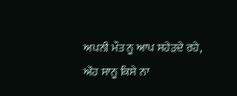ਅਪਨੀ ਮੌਤ ਨੂ ਆਪ ਸਹੇੜਦੇ ਰਹੇ,
ਔਹ ਸਾਨੂ ਕਿਸੇ ਨਾ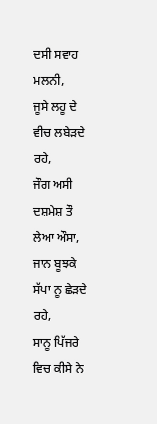ਦਸੀ ਸਵਾਹ ਮਲਨੀ,
ਜੂਸੇ ਲਹੂ ਦੇ ਵੀਚ ਲਬੇੜਦੇ ਰਹੇ,
ਜੌਗ ਅਸੀ ਦਸ਼ਮੇਸ਼ ਤੌ ਲੇਆ ਔਸਾ,
ਜਾਨ ਬੂਝਕੇ ਸੱਪਾ ਨੂ ਛੇੜਦੇ ਰਹੇ,
ਸਾਨੂ ਪਿੱਜਰੇ ਵਿਚ ਕੀਸੇ ਨੇ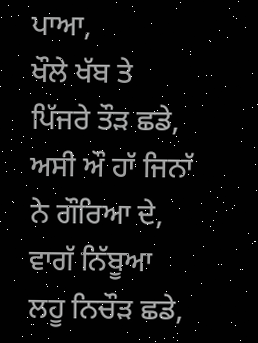ਪਾਆ,
ਖੌਲੇ ਖੱਬ ਤੇ ਪਿੱਜਰੇ ਤੌੜ ਛਡੇ,
ਅਸੀ ਔ ਹਾੱ ਜਿਨਾੱ ਨੇ ਗੌਰਿਆ ਦੇ,
ਵਾਗੱ ਨਿੱਬੂਆ ਲਹੂ ਨਿਚੌੜ ਛਡੇ,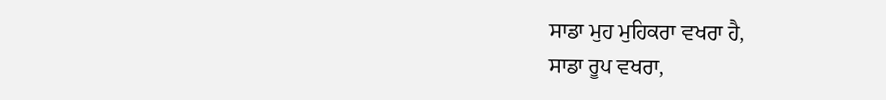ਸਾਡਾ ਮੁਹ ਮੁਹਿਕਰਾ ਵਖਰਾ ਹੈ,
ਸਾਡਾ ਰੂਪ ਵਖਰਾ,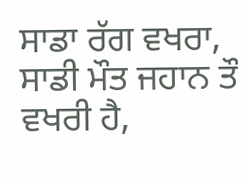ਸਾਡਾ ਰੱਗ ਵਖਰਾ,
ਸਾਡੀ ਮੌਤ ਜਹਾਨ ਤੌ ਵਖਰੀ ਹੈ,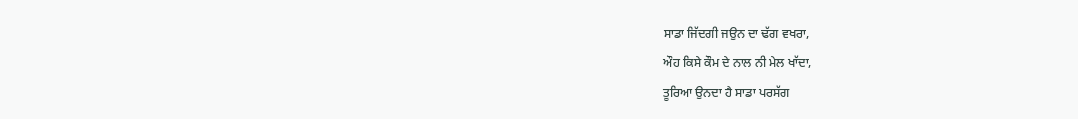ਸਾਡਾ ਜਿੱਦਗੀ ਜਉਨ ਦਾ ਢੱਗ ਵਖਰਾ,
ਔਹ ਕਿਸੇ ਕੌਮ ਦੇ ਨਾਲ ਨੀ ਮੇਲ ਖਾੱਦਾ,
ਤੂਰਿਆ ਉਨਦਾ ਹੈ ਸਾਡਾ ਪਰਸੱਗ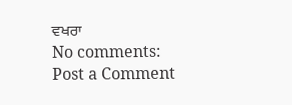ਵਖਰਾ
No comments:
Post a Comment